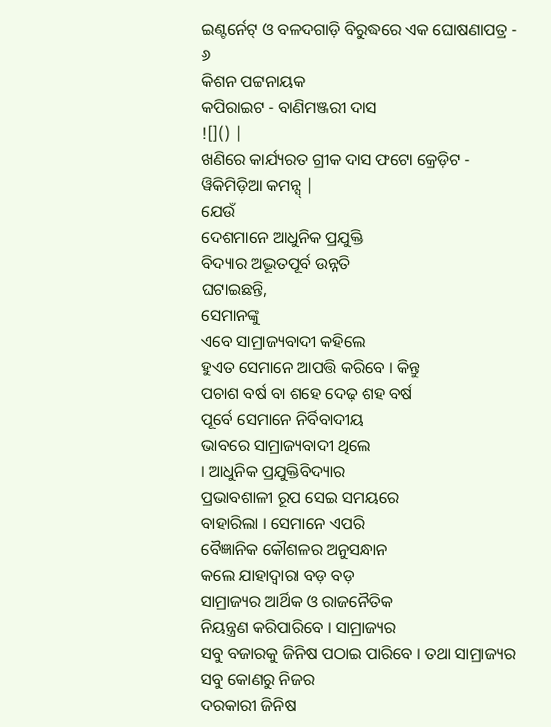ଇଣ୍ଟର୍ନେଟ୍ ଓ ବଳଦଗାଡ଼ି ବିରୁଦ୍ଧରେ ଏକ ଘୋଷଣାପତ୍ର - ୬
କିଶନ ପଟ୍ଟନାୟକ
କପିରାଇଟ - ବାଣିମଞ୍ଜରୀ ଦାସ
![]() |
ଖଣିରେ କାର୍ଯ୍ୟରତ ଗ୍ରୀକ ଦାସ ଫଟୋ କ୍ରେଡ଼ିଟ - ୱିକିମିଡ଼ିଆ କମନ୍ସ୍ |
ଯେଉଁ
ଦେଶମାନେ ଆଧୁନିକ ପ୍ରଯୁକ୍ତି
ବିଦ୍ୟାର ଅଦ୍ଭୂତପୂର୍ବ ଉନ୍ନତି
ଘଟାଇଛନ୍ତି,
ସେମାନଙ୍କୁ
ଏବେ ସାମ୍ରାଜ୍ୟବାଦୀ କହିଲେ
ହୁଏତ ସେମାନେ ଆପତ୍ତି କରିବେ । କିନ୍ତୁ
ପଚାଶ ବର୍ଷ ବା ଶହେ ଦେଢ଼ ଶହ ବର୍ଷ
ପୂର୍ବେ ସେମାନେ ନିର୍ବିବାଦୀୟ
ଭାବରେ ସାମ୍ରାଜ୍ୟବାଦୀ ଥିଲେ
। ଆଧୁନିକ ପ୍ରଯୁକ୍ତିବିଦ୍ୟାର
ପ୍ରଭାବଶାଳୀ ରୂପ ସେଇ ସମୟରେ
ବାହାରିଲା । ସେମାନେ ଏପରି
ବୈଜ୍ଞାନିକ କୌଶଳର ଅନୁସନ୍ଧାନ
କଲେ ଯାହାଦ୍ୱାରା ବଡ଼ ବଡ଼
ସାମ୍ରାଜ୍ୟର ଆର୍ଥିକ ଓ ରାଜନୈତିକ
ନିୟନ୍ତ୍ରଣ କରିପାରିବେ । ସାମ୍ରାଜ୍ୟର
ସବୁ ବଜାରକୁ ଜିନିଷ ପଠାଇ ପାରିବେ । ତଥା ସାମ୍ରାଜ୍ୟର ସବୁ କୋଣରୁ ନିଜର
ଦରକାରୀ ଜିନିଷ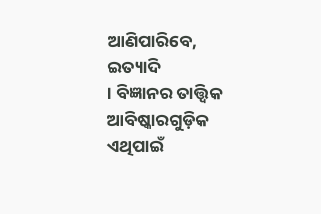ଆଣିପାରିବେ,
ଇତ୍ୟାଦି
। ବିଜ୍ଞାନର ତାତ୍ତ୍ୱିକ ଆବିଷ୍କାରଗୁଡ଼ିକ
ଏଥିପାଇଁ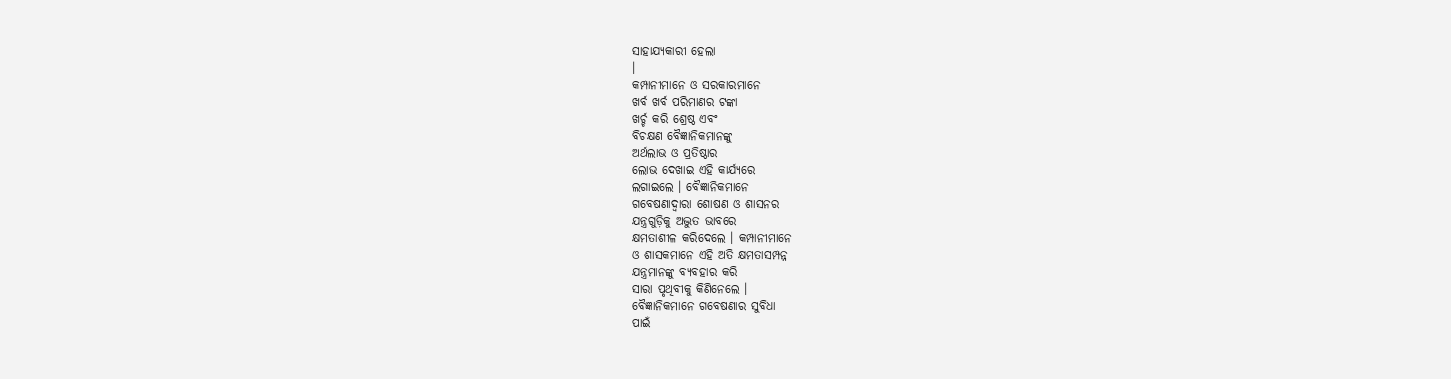ସାହାଯ୍ୟକାରୀ ହେଲା
।
କମ୍ପାନୀମାନେ ଓ ସରକାରମାନେ
ଖର୍ବ ଖର୍ବ ପରିମାଣର ଟଙ୍କା
ଖର୍ଚ୍ଚ କରି ଶ୍ରେଷ୍ଠ ଏବଂ
ବିଚକ୍ଷଣ ବୈଜ୍ଞାନିକମାନଙ୍କୁ
ଅର୍ଥଲାଭ ଓ ପ୍ରତିଷ୍ଠାର
ଲୋଭ ଦେଖାଇ ଏହି କାର୍ଯ୍ୟରେ
ଲଗାଇଲେ । ବୈଜ୍ଞାନିକମାନେ
ଗବେଷଣାଦ୍ୱାରା ଶୋଷଣ ଓ ଶାସନର
ଯନ୍ତ୍ରଗୁଡ଼ିକୁ ଅଦ୍ଭୁତ ଭାବରେ
କ୍ଷମତାଶୀଳ କରିଦେଲେ । କମ୍ପାନୀମାନେ
ଓ ଶାସକମାନେ ଏହି ଅତି କ୍ଷମତାସମ୍ପନ୍ନ
ଯନ୍ତ୍ରମାନଙ୍କୁ ବ୍ୟବହାର କରି
ସାରା ପୃଥିବୀକୁ କିଣିନେଲେ ।
ବୈଜ୍ଞାନିକମାନେ ଗବେଷଣାର ସୁବିଧା
ପାଇଁ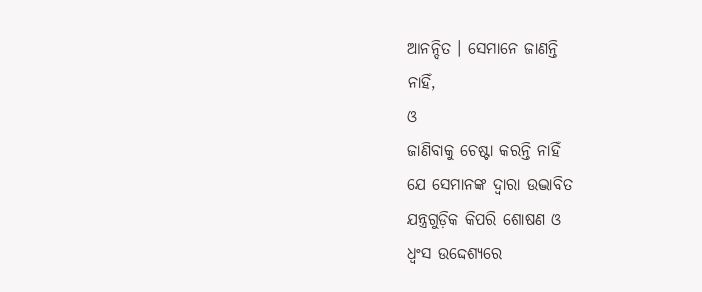ଆନନ୍ଦିତ । ସେମାନେ ଜାଣନ୍ତି
ନାହିଁ,
ଓ
ଜାଣିବାକୁ ଚେଷ୍ଟା କରନ୍ତି ନାହିଁ
ଯେ ସେମାନଙ୍କ ଦ୍ୱାରା ଉଦ୍ଭାବିତ
ଯନ୍ତ୍ରଗୁଡ଼ିକ କିପରି ଶୋଷଣ ଓ
ଧ୍ୱଂସ ଉଦ୍ଦେଶ୍ୟରେ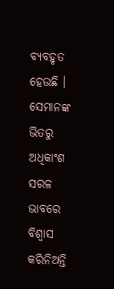ବ୍ୟବହୃତ
ହେଉଛି । ସେମାନଙ୍କ ଭିତରୁ ଅଧିକାଂଶ
ସରଳ ଭାବରେ ବିଶ୍ୱାସ କରିନିଅନ୍ତି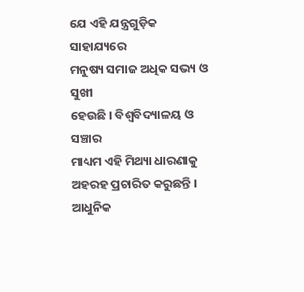ଯେ ଏହି ଯନ୍ତ୍ରଗୁଡ଼ିକ ସାହାଯ୍ୟରେ
ମନୁଷ୍ୟ ସମାଜ ଅଧିକ ସଭ୍ୟ ଓ ସୁଖୀ
ହେଉଛି । ବିଶ୍ୱବିଦ୍ୟାଳୟ ଓ ସଞ୍ଚାର
ମାଧ୍ୟମ ଏହି ମିଥ୍ୟା ଧାରଣାକୁ
ଅହରହ ପ୍ରଚାରିତ କରୁଛନ୍ତି ।
ଆଧୁନିକ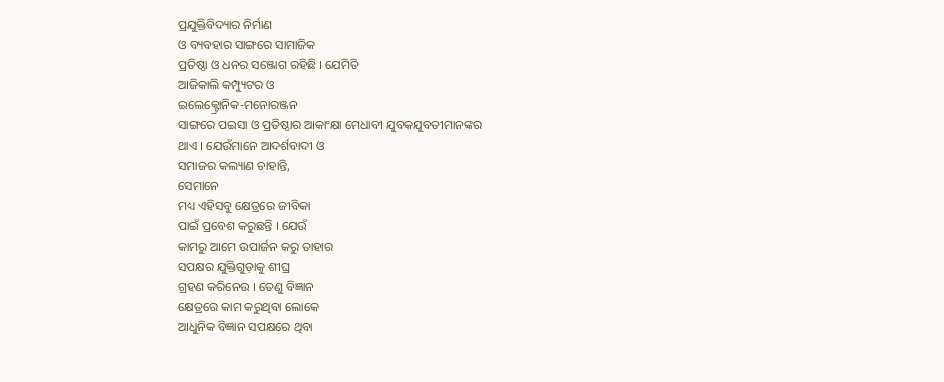ପ୍ରଯୁକ୍ତିବିଦ୍ୟାର ନିର୍ମାଣ
ଓ ବ୍ୟବହାର ସାଙ୍ଗରେ ସାମାଜିକ
ପ୍ରତିଷ୍ଠା ଓ ଧନର ସଞ୍ଜୋଗ ରହିଛି । ଯେମିତି
ଆଜିକାଲି କମ୍ପ୍ୟୁଟର ଓ
ଇଲେକ୍ଟ୍ରୋନିକ-ମନୋରଞ୍ଜନ
ସାଙ୍ଗରେ ପଇସା ଓ ପ୍ରତିଷ୍ଠାର ଆକାଂକ୍ଷା ମେଧାବୀ ଯୁବକଯୁବତୀମାନଙ୍କର
ଥାଏ । ଯେଉଁମାନେ ଆଦର୍ଶବାଦୀ ଓ
ସମାଜର କଲ୍ୟାଣ ଚାହାନ୍ତି,
ସେମାନେ
ମଧ୍ୟ ଏହିସବୁ କ୍ଷେତ୍ରରେ ଜୀବିକା
ପାଇଁ ପ୍ରବେଶ କରୁଛନ୍ତି । ଯେଉଁ
କାମରୁ ଆମେ ଉପାର୍ଜନ କରୁ ତାହାର
ସପକ୍ଷର ଯୁକ୍ତିଗୁଡ଼ାକୁ ଶୀଘ୍ର
ଗ୍ରହଣ କରିନେଉ । ତେଣୁ ବିଜ୍ଞାନ
କ୍ଷେତ୍ରରେ କାମ କରୁଥିବା ଲୋକେ
ଆଧୁନିକ ବିଜ୍ଞାନ ସପକ୍ଷରେ ଥିବା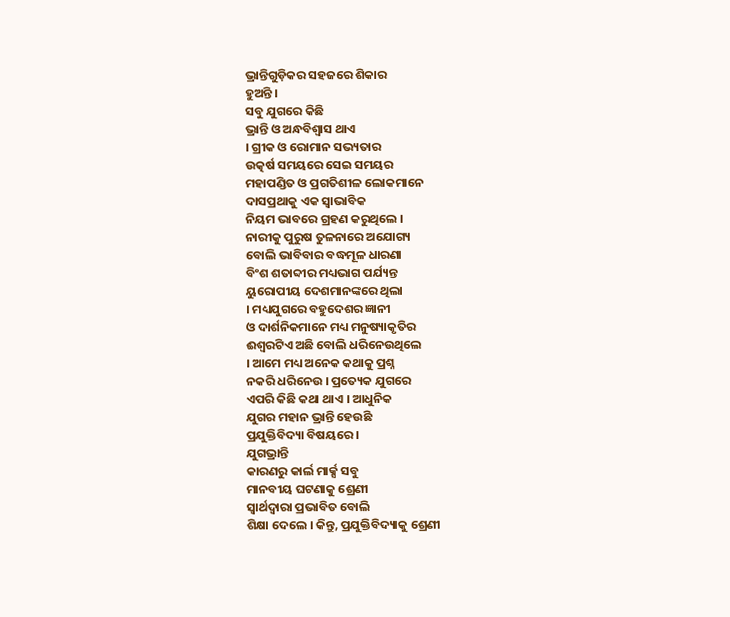ଭ୍ରାନ୍ତିଗୁଡ଼ିକର ସହଜରେ ଶିକାର
ହୁଅନ୍ତି ।
ସବୁ ଯୁଗରେ କିଛି
ଭ୍ରାନ୍ତି ଓ ଅନ୍ଧବିଶ୍ୱାସ ଥାଏ
। ଗ୍ରୀକ ଓ ରୋମାନ ସଭ୍ୟତାର
ଉତ୍କର୍ଷ ସମୟରେ ସେଇ ସମୟର
ମହାପଣ୍ଡିତ ଓ ପ୍ରଗତିଶୀଳ ଲୋକମାନେ
ଦାସପ୍ରଥାକୁ ଏକ ସ୍ୱାଭାବିକ
ନିୟମ ଭାବରେ ଗ୍ରହଣ କରୁଥିଲେ ।
ନାରୀକୁ ପୁରୁଷ ତୁଳନାରେ ଅଯୋଗ୍ୟ
ବୋଲି ଭାବିବାର ବଦ୍ଧମୂଳ ଧାରଣା
ବିଂଶ ଶତାବ୍ଦୀର ମଧ୍ୟଭାଗ ପର୍ଯ୍ୟନ୍ତ
ୟୁରୋପୀୟ ଦେଶମାନଙ୍କରେ ଥିଲା
। ମଧ୍ୟଯୁଗରେ ବହୁଦେଶର ଜ୍ଞାନୀ
ଓ ଦାର୍ଶନିକମାନେ ମଧ୍ୟ ମନୁଷ୍ୟାକୃତିର
ଈଶ୍ୱରଟିଏ ଅଛି ବୋଲି ଧରିନେଉଥିଲେ
। ଆମେ ମଧ୍ୟ ଅନେକ କଥାକୁ ପ୍ରଶ୍ନ
ନକରି ଧରିନେଉ । ପ୍ରତ୍ୟେକ ଯୁଗରେ
ଏପରି କିଛି କଥା ଥାଏ । ଆଧୁନିକ
ଯୁଗର ମହାନ ଭ୍ରାନ୍ତି ହେଉଛି
ପ୍ରଯୁକ୍ତିବିଦ୍ୟା ବିଷୟରେ ।
ଯୁଗଭ୍ରାନ୍ତି
କାରଣରୁ କାର୍ଲ ମାର୍କ୍ସ ସବୁ
ମାନବୀୟ ଘଟଣାକୁ ଶ୍ରେଣୀ
ସ୍ୱାର୍ଥଦ୍ୱାରା ପ୍ରଭାବିତ ବୋଲି
ଶିକ୍ଷା ଦେଲେ । କିନ୍ତୁ, ପ୍ରଯୁକ୍ତିବିଦ୍ୟାକୁ ଶ୍ରେଣୀ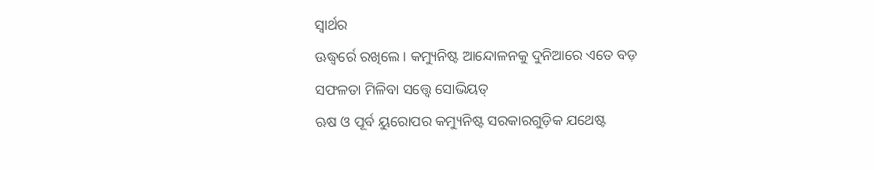ସ୍ୱାର୍ଥର
ଊଦ୍ଧ୍ୱର୍ରେ ରଖିଲେ । କମ୍ୟୁନିଷ୍ଟ ଆନ୍ଦୋଳନକୁ ଦୁନିଆରେ ଏତେ ବଡ଼
ସଫଳତା ମିଳିବା ସତ୍ତ୍ୱେ ସୋଭିୟତ୍
ଋଷ ଓ ପୂର୍ବ ୟୁରୋପର କମ୍ୟୁନିଷ୍ଟ ସରକାରଗୁଡ଼ିକ ଯଥେଷ୍ଟ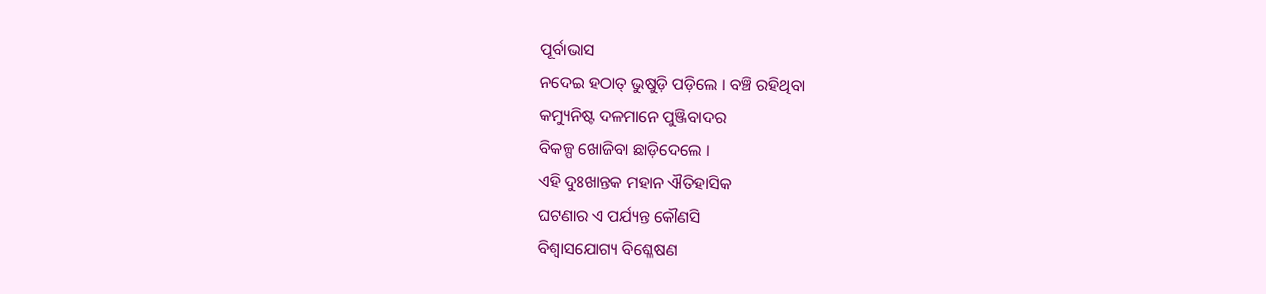ପୂର୍ବାଭାସ
ନଦେଇ ହଠାତ୍ ଭୁଷୁଡ଼ି ପଡ଼ିଲେ । ବଞ୍ଚି ରହିଥିବା
କମ୍ୟୁନିଷ୍ଟ ଦଳମାନେ ପୁଞ୍ଜିବାଦର
ବିକଳ୍ପ ଖୋଜିବା ଛାଡ଼ିଦେଲେ ।
ଏହି ଦୁଃଖାନ୍ତକ ମହାନ ଐତିହାସିକ
ଘଟଣାର ଏ ପର୍ଯ୍ୟନ୍ତ କୌଣସି
ବିଶ୍ୱାସଯୋଗ୍ୟ ବିଶ୍ଳେଷଣ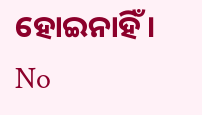ହୋଇନାହିଁ ।
No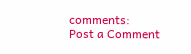comments:
Post a Comment